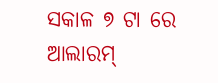ସକାଳ ୭ ଟା ରେ ଆଲାରମ୍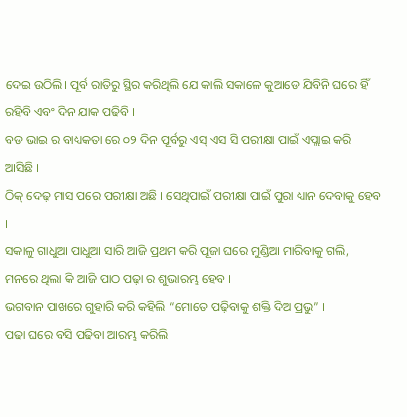ଦେଇ ଉଠିଲି। ପୂର୍ବ ରାତିରୁ ସ୍ଥିର କରିଥିଲି ଯେ କାଲି ସକାଳେ କୁଆଡେ ଯିବିନି ଘରେ ହିଁ ରହିବି ଏବଂ ଦିନ ଯାକ ପଢିବି ।
ବଡ ଭାଇ ର ବାଧ୍ୟକତା ରେ ୦୨ ଦିନ ପୂର୍ବରୁ ଏସ୍ ଏସ ସି ପରୀକ୍ଷା ପାଇଁ ଏପ୍ଲାଇ କରି ଆସିଛି ।
ଠିକ୍ ଦେଢ଼ ମାସ ପରେ ପରୀକ୍ଷା ଅଛି । ସେଥିପାଇଁ ପରୀକ୍ଷା ପାଇଁ ପୁରା ଧ୍ୟାନ ଦେବାକୁ ହେବ ।
ସକାଳୁ ଗାଧୁଆ ପାଧୁଆ ସାରି ଆଜି ପ୍ରଥମ କରି ପୂଜା ଘରେ ମୁଣ୍ଡିଆ ମାରିବାକୁ ଗଲି, ମନରେ ଥିଲା କି ଆଜି ପାଠ ପଢ଼ା ର ଶୁଭାରମ୍ଭ ହେବ ।
ଭଗବାନ ପାଖରେ ଗୁହାରି କରି କହିଲି “ମୋତେ ପଢ଼ିବାକୁ ଶକ୍ତି ଦିଅ ପ୍ରଭୁ” ।
ପଢା ଘରେ ବସି ପଢିବା ଆରମ୍ଭ କରିଲି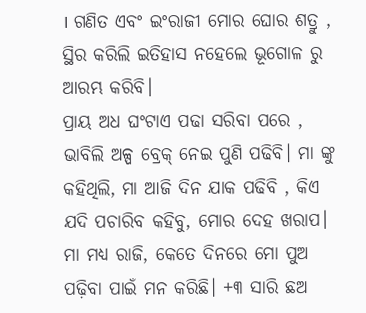। ଗଣିତ ଏବଂ ଇଂରାଜୀ ମୋର ଘୋର ଶତ୍ରୁ , ସ୍ଥିର କରିଲି ଇତିହାସ ନହେଲେ ଭୂଗୋଳ ରୁ ଆରମ୍ଭ କରିବି।
ପ୍ରାୟ ଅଧ ଘଂଟାଏ ପଢା ସରିବା ପରେ , ଭାବିଲି ଅଳ୍ପ ବ୍ରେକ୍ ନେଇ ପୁଣି ପଢିବି। ମା ଙ୍କୁ କହିଥିଲି, ମା ଆଜି ଦିନ ଯାକ ପଢିବି , କିଏ ଯଦି ପଚାରିବ କହିବୁ, ମୋର ଦେହ ଖରାପ।
ମା ମଧ୍ୟ ରାଜି, କେତେ ଦିନରେ ମୋ ପୁଅ ପଢ଼ିବା ପାଇଁ ମନ କରିଛି। +୩ ସାରି ଛଅ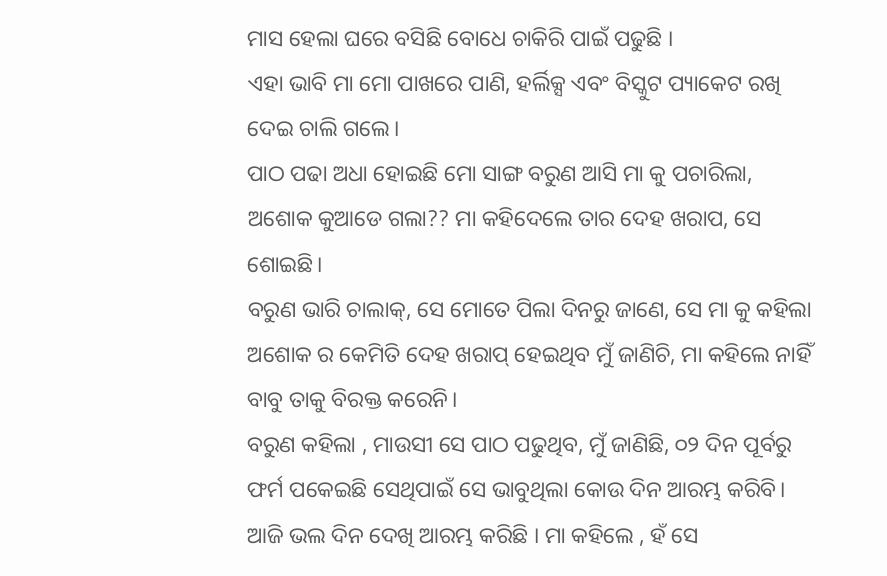ମାସ ହେଲା ଘରେ ବସିଛି ବୋଧେ ଚାକିରି ପାଇଁ ପଢୁଛି ।
ଏହା ଭାବି ମା ମୋ ପାଖରେ ପାଣି, ହର୍ଲିକ୍ସ ଏବଂ ବିସ୍କୁଟ ପ୍ୟାକେଟ ରଖି ଦେଇ ଚାଲି ଗଲେ।
ପାଠ ପଢା ଅଧା ହୋଇଛି ମୋ ସାଙ୍ଗ ବରୁଣ ଆସି ମା କୁ ପଚାରିଲା, ଅଶୋକ କୁଆଡେ ଗଲା?? ମା କହିଦେଲେ ତାର ଦେହ ଖରାପ, ସେ ଶୋଇଛି।
ବରୁଣ ଭାରି ଚାଲାକ୍, ସେ ମୋତେ ପିଲା ଦିନରୁ ଜାଣେ, ସେ ମା କୁ କହିଲା ଅଶୋକ ର କେମିତି ଦେହ ଖରାପ୍ ହେଇଥିବ ମୁଁ ଜାଣିଚି, ମା କହିଲେ ନାହିଁ ବାବୁ ତାକୁ ବିରକ୍ତ କରେନି।
ବରୁଣ କହିଲା , ମାଉସୀ ସେ ପାଠ ପଢୁଥିବ, ମୁଁ ଜାଣିଛି, ୦୨ ଦିନ ପୂର୍ବରୁ ଫର୍ମ ପକେଇଛି ସେଥିପାଇଁ ସେ ଭାବୁଥିଲା କୋଉ ଦିନ ଆରମ୍ଭ କରିବି।
ଆଜି ଭଲ ଦିନ ଦେଖି ଆରମ୍ଭ କରିଛି । ମା କହିଲେ , ହଁ ସେ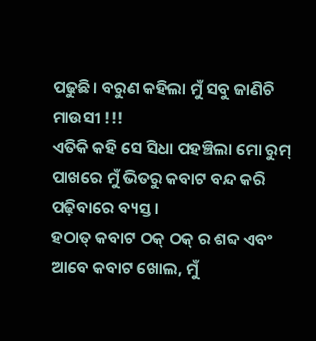ପଢୁଛି। ବରୁଣ କହିଲା ମୁଁ ସବୁ ଜାଣିଚି ମାଉସୀ !!!
ଏତିକି କହି ସେ ସିଧା ପହଞ୍ଚିଲା ମୋ ରୁମ୍ ପାଖରେ ମୁଁ ଭିତରୁ କବାଟ ବନ୍ଦ କରି ପଢ଼ିବାରେ ବ୍ୟସ୍ତ ।
ହଠାତ୍ କବାଟ ଠକ୍ ଠକ୍ ର ଶବ୍ଦ ଏବଂ ଆବେ କବାଟ ଖୋଲ, ମୁଁ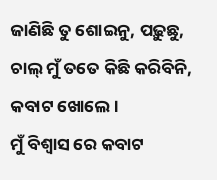ଜାଣିଛି ତୁ ଶୋଇନୁ, ପଢ଼ୁଛୁ, ଚାଲ୍ ମୁଁ ତତେ କିଛି କରିବିନି, କବାଟ ଖୋଲେ ।
ମୁଁ ବିଶ୍ୱାସ ରେ କବାଟ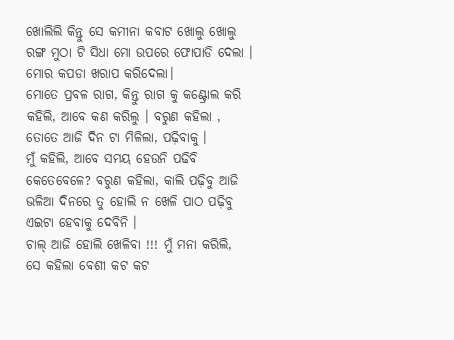ଖୋଲିଲି କିନ୍ତୁ ସେ କମୀନା କବାଟ ଖୋଲୁ ଖୋଲୁ ରଙ୍ଗ ମୁଠା ଟି ସିଧା ମୋ ଉପରେ ଫୋପାଡି ଦେଲା । ମୋର କପଡା ଖରାପ କରିଦେଲା।
ମୋତେ ପ୍ରବଳ ରାଗ, କିନ୍ତୁ ରାଗ କୁ କଣ୍ଟ୍ରୋଲ କରି କହିଲି, ଆବେ କଣ କରିଲୁ । ବରୁଣ କହିଲା , ତୋତେ ଆଜି ଦିନ ଟା ମିଳିଲା, ପଢ଼ିବାକୁ ।
ମୁଁ କହିଲି, ଆବେ ସମୟ ହେଉନି ପଢିବି କେତେବେଳେ? ବରୁଣ କହିଲା, କାଲି ପଢ଼ିବୁ ଆଜି ଭଳିଆ ଦିନରେ ତୁ ହୋଲି ନ ଖେଳି ପାଠ ପଢ଼ିବୁ ଏଇଟା ହେବାକୁ ଦେବିନି ।
ଚାଲ୍ ଆଜି ହୋଲି ଖେଳିବା !!! ମୁଁ ମନା କରିଲି,
ସେ କହିଲା ବେଶୀ କଟ କଟ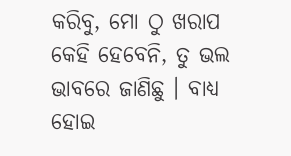କରିବୁ, ମୋ ଠୁ ଖରାପ କେହି ହେବେନି, ତୁ ଭଲ ଭାବରେ ଜାଣିଛୁ । ବାଧ୍ୟ ହୋଇ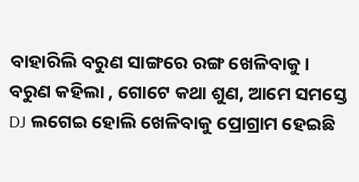ବାହାରିଲି ବରୁଣ ସାଙ୍ଗରେ ରଙ୍ଗ ଖେଳିବାକୁ।
ବରୁଣ କହିଲା , ଗୋଟେ କଥା ଶୁଣ, ଆମେ ସମସ୍ତେ DJ ଲଗେଇ ହୋଲି ଖେଳିବାକୁ ପ୍ରୋଗ୍ରାମ ହେଇଛି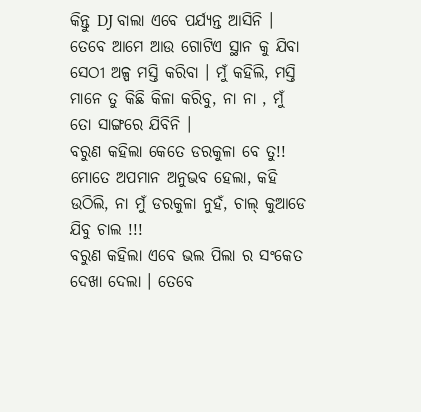କିନ୍ତୁ DJ ବାଲା ଏବେ ପର୍ଯ୍ୟନ୍ତ ଆସିନି ।
ତେବେ ଆମେ ଆଉ ଗୋଟିଏ ସ୍ଥାନ କୁ ଯିବା ସେଠୀ ଅଳ୍ପ ମସ୍ତି କରିବା । ମୁଁ କହିଲି, ମସ୍ତି ମାନେ ତୁ କିଛି କିଳା କରିବୁ, ନା ନା , ମୁଁ ତୋ ସାଙ୍ଗରେ ଯିବିନି ।
ବରୁଣ କହିଲା କେତେ ଡରକୁଳା ବେ ତୁ!!
ମୋତେ ଅପମାନ ଅନୁଭବ ହେଲା, କହି ଉଠିଲି, ନା ମୁଁ ଡରକୁଳା ନୁହଁ, ଚାଲ୍ କୁଆଡେ ଯିବୁ ଚାଲ !!!
ବରୁଣ କହିଲା ଏବେ ଭଲ ପିଲା ର ସଂକେତ ଦେଖା ଦେଲା । ତେବେ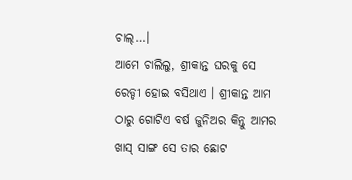ଚାଲ୍…।
ଆମେ ଚାଲିଲୁ, ଶ୍ରୀକାନ୍ତ ଘରକୁ ସେ ରେଡ୍ଡୀ ହୋଇ ବସିଥାଏ । ଶ୍ରୀକାନ୍ତ ଆମ ଠାରୁ ଗୋଟିଏ ବର୍ଷ ଜୁନିଅର କିନ୍ତୁ ଆମର ଖାସ୍ ସାଙ୍ଗ ସେ ତାର ଛୋଟ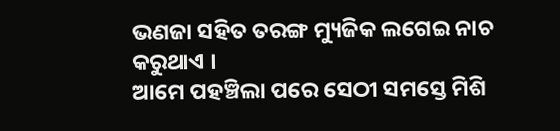ଭଣଜା ସହିତ ତରଙ୍ଗ ମ୍ୟୁଜିକ ଲଗେଇ ନାଚ କରୁଥାଏ ।
ଆମେ ପହଞ୍ଚିଲା ପରେ ସେଠୀ ସମସ୍ତେ ମିଶି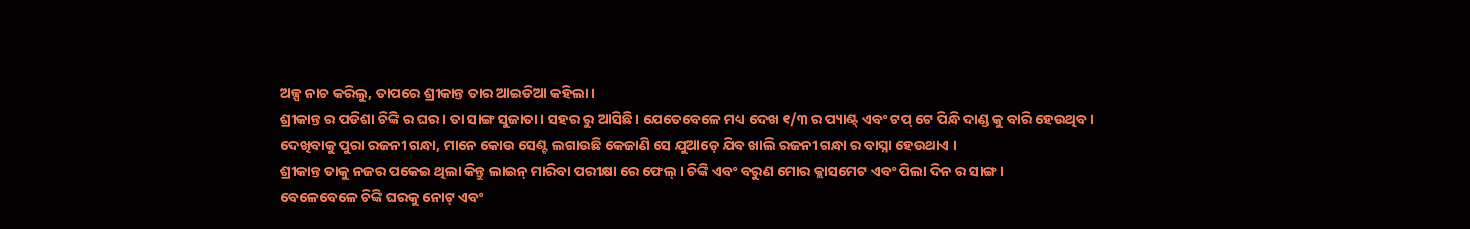ଅଳ୍ପ ନାଚ କରିଲୁ, ତାପରେ ଶ୍ରୀକାନ୍ତ ତାର ଆଇଡିଆ କହିଲା।
ଶ୍ରୀକାନ୍ତ ର ପଡିଶା ଚିଙ୍କି ର ଘର । ତା ସାଙ୍ଗ ସୁଜାତା। ସହର ରୁ ଆସିଛି। ଯେତେବେଳେ ମଧ୍ୟ ଦେଖ ୧/୩ ର ପ୍ୟାଣ୍ଟ୍ ଏବଂ ଟପ୍ ଟେ ପିନ୍ଧି ଦାଣ୍ଡ କୁ ବାରି ହେଉଥିବ ।
ଦେଖିବାକୁ ପୁରା ରଜନୀ ଗନ୍ଧା, ମାନେ କୋଉ ସେଣ୍ଟ ଲଗାଉଛି କେଜାଣି ସେ ଯୁଆଡ଼େ ଯିବ ଖାଲି ରଜନୀ ଗନ୍ଧା ର ବାସ୍ନା ହେଉଥାଏ ।
ଶ୍ରୀକାନ୍ତ ତାକୁ ନଜର ପକେଇ ଥିଲା କିନ୍ତୁ ଲାଇନ୍ ମାରିବା ପରୀକ୍ଷା ରେ ଫେଲ୍ । ଚିଙ୍କି ଏବଂ ବରୁଣ ମୋର କ୍ଲାସମେଟ ଏବଂ ପିଲା ଦିନ ର ସାଙ୍ଗ ।
ବେଳେବେଳେ ଚିଙ୍କି ଘରକୁ ନୋଟ୍ ଏବଂ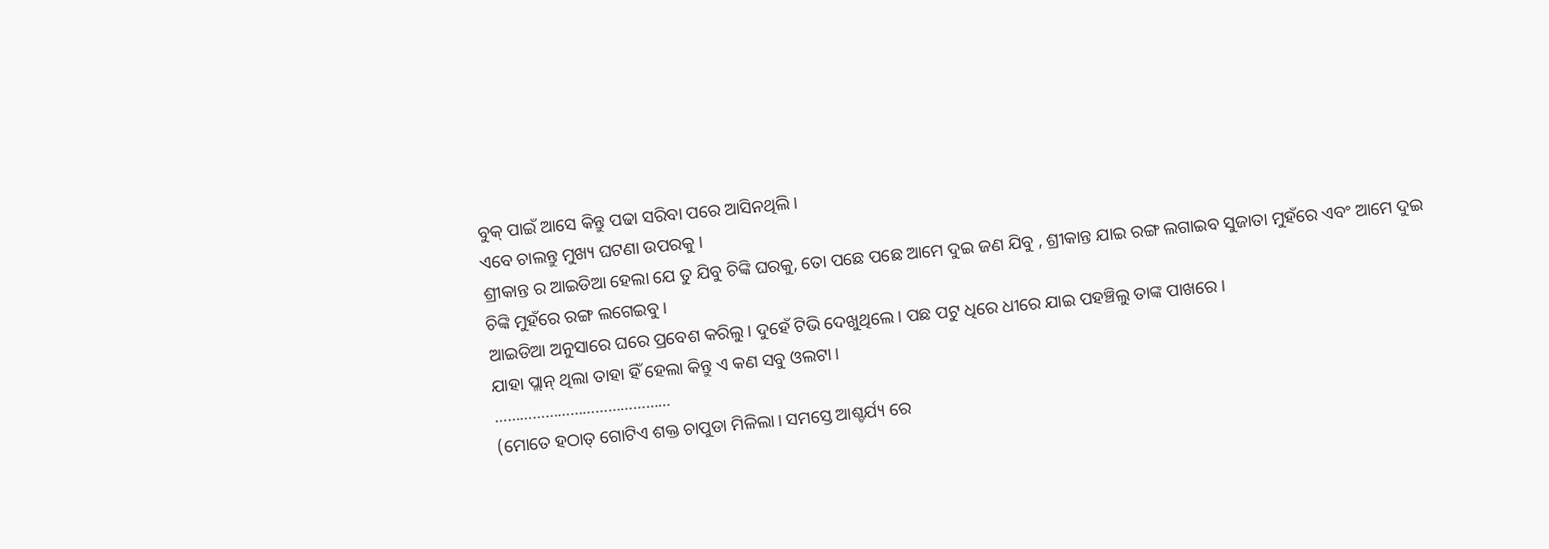ବୁକ୍ ପାଇଁ ଆସେ କିନ୍ତୁ ପଢା ସରିବା ପରେ ଆସିନଥିଲି।
ଏବେ ଚାଲନ୍ତୁ ମୁଖ୍ୟ ଘଟଣା ଉପରକୁ ।
ଶ୍ରୀକାନ୍ତ ର ଆଇଡିଆ ହେଲା ଯେ ତୁ ଯିବୁ ଚିଙ୍କି ଘରକୁ, ତୋ ପଛେ ପଛେ ଆମେ ଦୁଇ ଜଣ ଯିବୁ , ଶ୍ରୀକାନ୍ତ ଯାଇ ରଙ୍ଗ ଲଗାଇବ ସୁଜାତା ମୁହଁରେ ଏବଂ ଆମେ ଦୁଇ ଚିଙ୍କି ମୁହଁରେ ରଙ୍ଗ ଲଗେଇବୁ ।
ଆଇଡିଆ ଅନୁସାରେ ଘରେ ପ୍ରବେଶ କରିଲୁ। ଦୁହେଁ ଟିଭି ଦେଖୁଥିଲେ । ପଛ ପଟୁ ଧିରେ ଧୀରେ ଯାଇ ପହଞ୍ଚିଲୁ ତାଙ୍କ ପାଖରେ ।
ଯାହା ପ୍ଲାନ୍ ଥିଲା ତାହା ହିଁ ହେଲା କିନ୍ତୁ ଏ କଣ ସବୁ ଓଲଟା।
……………………………………
(ମୋତେ ହଠାତ୍ ଗୋଟିଏ ଶକ୍ତ ଚାପୁଡା ମିଳିଲା। ସମସ୍ତେ ଆଶ୍ଚର୍ଯ୍ୟ ରେ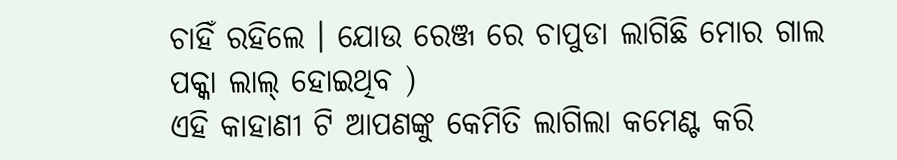ଚାହିଁ ରହିଲେ । ଯୋଉ ରେଞ୍ଜ ରେ ଚାପୁଡା ଲାଗିଛି ମୋର ଗାଲ ପକ୍କା ଲାଲ୍ ହୋଇଥିବ )
ଏହି କାହାଣୀ ଟି ଆପଣଙ୍କୁ କେମିତି ଲାଗିଲା କମେଣ୍ଟ କରି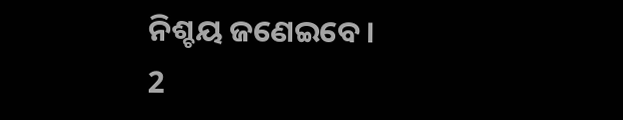ନିଶ୍ଚୟ ଜଣେଇବେ ।
2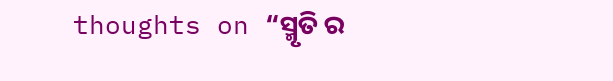thoughts on “ସ୍ମୃତି ର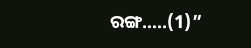ରଙ୍ଗ…..(1)”